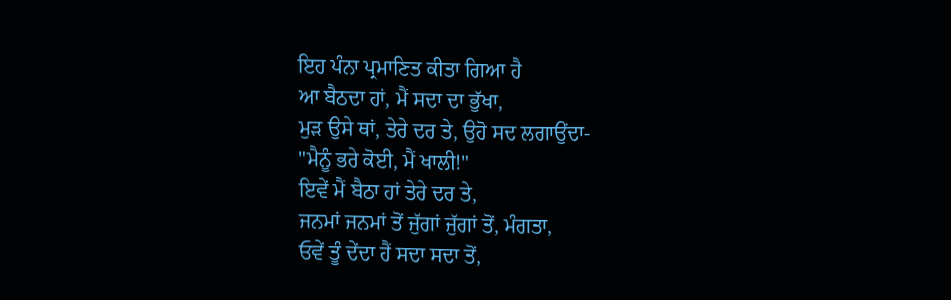ਇਹ ਪੰਨਾ ਪ੍ਰਮਾਣਿਤ ਕੀਤਾ ਗਿਆ ਹੈ
ਆ ਬੈਠਦਾ ਹਾਂ, ਮੈਂ ਸਦਾ ਦਾ ਭੁੱਖਾ,
ਮੁੜ ਉਸੇ ਥਾਂ, ਤੇਰੇ ਦਰ ਤੇ, ਉਹੋ ਸਦ ਲਗਾਉਂਦਾ-
"ਮੈਨੂੰ ਭਰੇ ਕੋਈ, ਮੈਂ ਖਾਲੀ!"
ਇਵੇਂ ਮੈਂ ਬੈਠਾ ਹਾਂ ਤੇਰੇ ਦਰ ਤੇ,
ਜਨਮਾਂ ਜਨਮਾਂ ਤੋਂ ਜੁੱਗਾਂ ਜੁੱਗਾਂ ਤੋਂ, ਮੰਗਤਾ,
ਓਵੇਂ ਤੂੰ ਦੇਂਦਾ ਹੈਂ ਸਦਾ ਸਦਾ ਤੋਂ,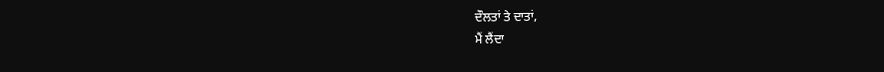ਦੌਲਤਾਂ ਤੇ ਦਾਤਾਂ,
ਮੈਂ ਲੈਂਦਾ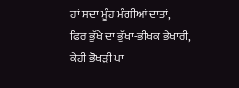ਹਾਂ ਸਦਾ ਮੂੰਹ ਮੰਗੀਆਂ ਦਾਤਾਂ,
ਫਿਰ ਭੁੱਖੇ ਦਾ ਭੁੱਖਾ-ਭੀਖਕ ਭੇਖਾਰੀ,
ਕੇਹੀ ਭੋਖੜੀ ਪਾ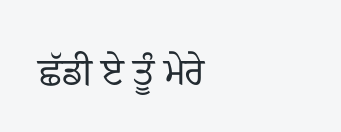ਛੱਡੀ ਏ ਤੂੰ ਮੇਰੇ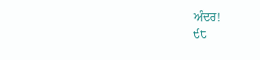ਅੰਦਰ!
੯੮